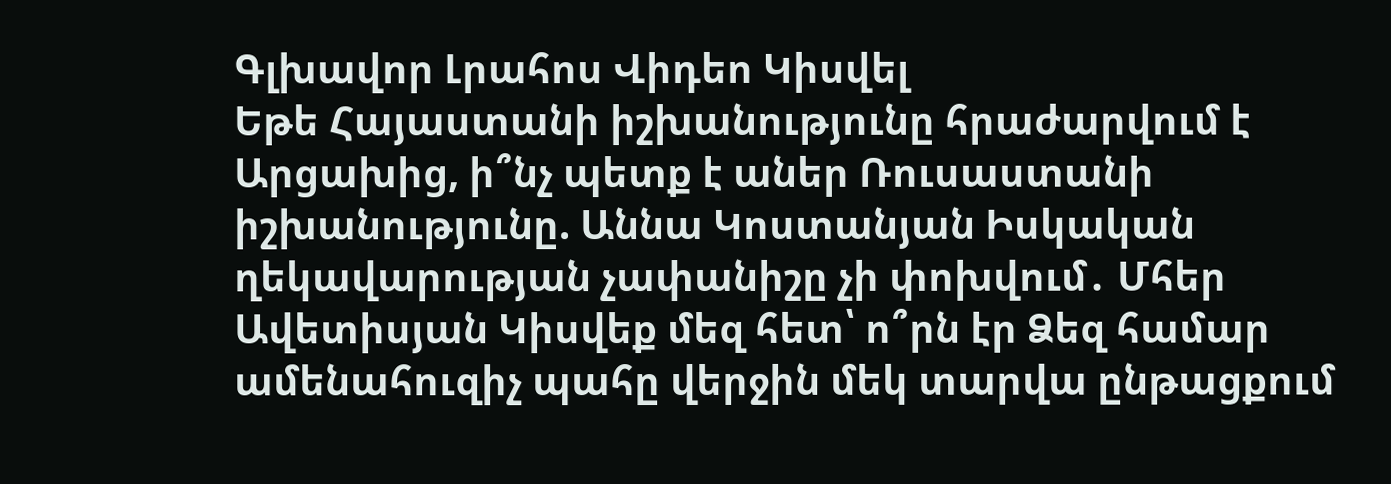Գլխավոր Լրահոս Վիդեո Կիսվել
Եթե Հայաստանի իշխանությունը հրաժարվում է Արցախից, ի՞նչ պետք է աներ Ռուսաստանի իշխանությունը. Աննա Կոստանյան Իսկական ղեկավարության չափանիշը չի փոխվում․ Մհեր Ավետիսյան Կիսվեք մեզ հետ՝ ո՞րն էր Ձեզ համար ամենահուզիչ պահը վերջին մեկ տարվա ընթացքում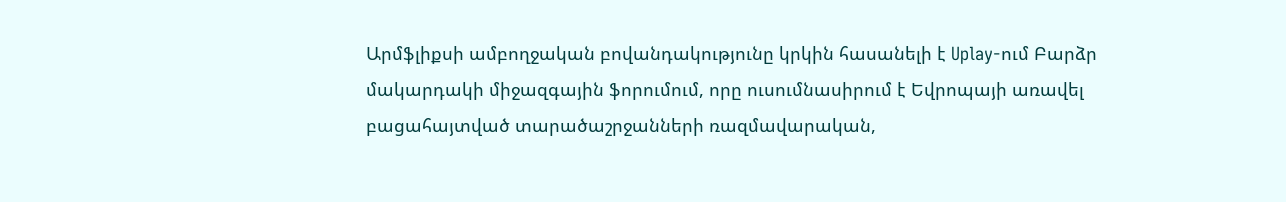Արմֆլիքսի ամբողջական բովանդակությունը կրկին հասանելի է Uplay-ում Բարձր մակարդակի միջազգային ֆորումում, որը ուսումնասիրում է Եվրոպայի առավել բացահայտված տարածաշրջանների ռազմավարական,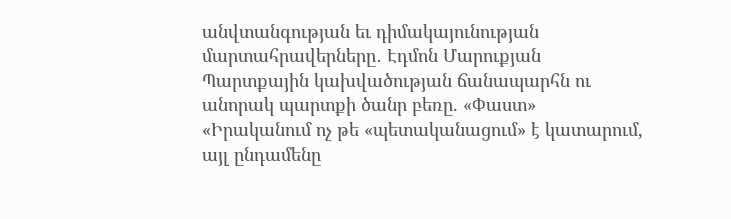անվտանգության եւ դիմակայունության մարտահրավերները․ Էդմոն Մարուքյան Պարտքային կախվածության ճանապարհն ու անորակ պարտքի ծանր բեռը. «Փաստ» «Իրականում ոչ թե «պետականացում» է կատարում, այլ ընդամենը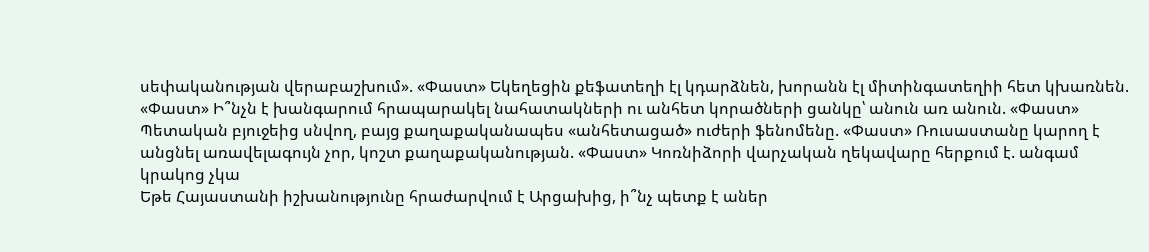սեփականության վերաբաշխում». «Փաստ» Եկեղեցին քեֆատեղի էլ կդարձնեն, խորանն էլ միտինգատեղիի հետ կխառնեն. «Փաստ» Ի՞նչն է խանգարում հրապարակել նահատակների ու անհետ կորածների ցանկը՝ անուն առ անուն. «Փաստ» Պետական բյուջեից սնվող, բայց քաղաքականապես «անհետացած» ուժերի ֆենոմենը. «Փաստ» Ռուսաստանը կարող է անցնել առավելագույն չոր, կոշտ քաղաքականության. «Փաստ» Կոռնիձորի վարչական ղեկավարը հերքում է. անգամ կրակոց չկա
Եթե Հայաստանի իշխանությունը հրաժարվում է Արցախից, ի՞նչ պետք է աներ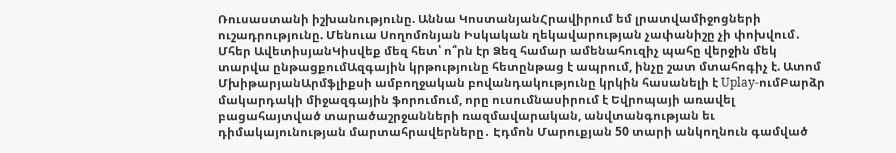Ռուսաստանի իշխանությունը. Աննա ԿոստանյանՀրավիրում եմ լրատվամիջոցների ուշադրությունը. Մենուա Սողոմոնյան Իսկական ղեկավարության չափանիշը չի փոխվում․ Մհեր ԱվետիսյանԿիսվեք մեզ հետ՝ ո՞րն էր Ձեզ համար ամենահուզիչ պահը վերջին մեկ տարվա ընթացքումԱզգային կրթությունը հետընթաց է ապրում, ինչը շատ մտահոգիչ է. Ատոմ ՄխիթարյանԱրմֆլիքսի ամբողջական բովանդակությունը կրկին հասանելի է Uplay-ումԲարձր մակարդակի միջազգային ֆորումում, որը ուսումնասիրում է Եվրոպայի առավել բացահայտված տարածաշրջանների ռազմավարական, անվտանգության եւ դիմակայունության մարտահրավերները․ Էդմոն Մարուքյան 50 տարի անկողնուն գամված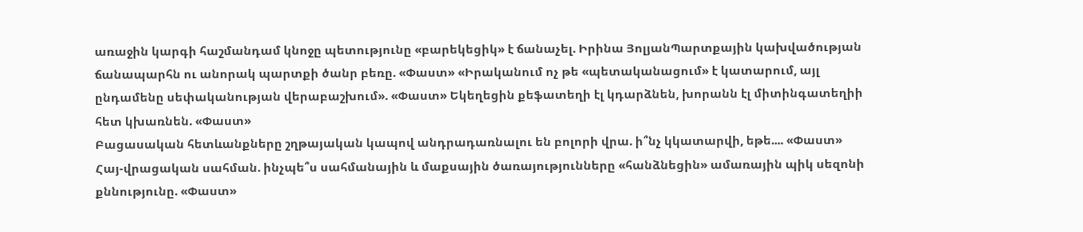առաջին կարգի հաշմանդամ կնոջը պետությունը «բարեկեցիկ» է ճանաչել. Իրինա ՅոլյանՊարտքային կախվածության ճանապարհն ու անորակ պարտքի ծանր բեռը. «Փաստ» «Իրականում ոչ թե «պետականացում» է կատարում, այլ ընդամենը սեփականության վերաբաշխում». «Փաստ» Եկեղեցին քեֆատեղի էլ կդարձնեն, խորանն էլ միտինգատեղիի հետ կխառնեն. «Փաստ»
Բացասական հետևանքները շղթայական կապով անդրադառնալու են բոլորի վրա. ի՞նչ կկատարվի, եթե.... «Փաստ»
Հայ-վրացական սահման. ինչպե՞ս սահմանային և մաքսային ծառայությունները «հանձնեցին» ամառային պիկ սեզոնի քննությունը. «Փաստ»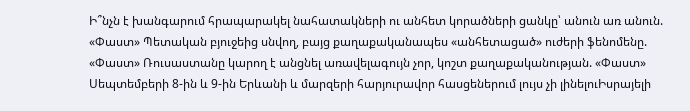Ի՞նչն է խանգարում հրապարակել նահատակների ու անհետ կորածների ցանկը՝ անուն առ անուն. «Փաստ» Պետական բյուջեից սնվող, բայց քաղաքականապես «անհետացած» ուժերի ֆենոմենը. «Փաստ» Ռուսաստանը կարող է անցնել առավելագույն չոր, կոշտ քաղաքականության. «Փաստ» Սեպտեմբերի 8-ին և 9-ին Երևանի և մարզերի հարյուրավոր հասցեներում լույս չի լինելուԻսրայելի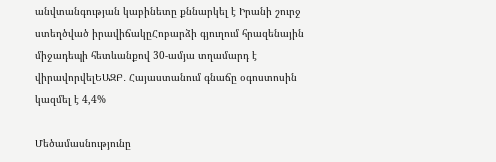անվտանգության կաբինետը քննարկել է Իրանի շուրջ ստեղծված իրավիճակըՀոբարձի գյուղում հրազենային միջադեպի հետևանքով 30-ամյա տղամարդ է վիրավորվելԵԱԶԲ․ Հայաստանում գնաճը օգոստոսին կազմել է 4,4%

Մեծամասնությունը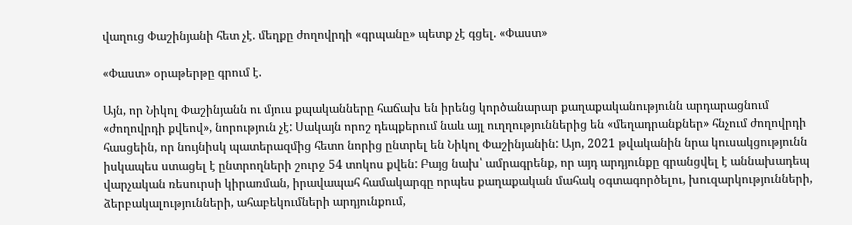վաղուց Փաշինյանի հետ չէ. մեղքը ժողովրդի «գրպանը» պետք չէ գցել. «Փաստ»

«Փաստ» օրաթերթը գրում է.

Այն, որ Նիկոլ Փաշինյանն ու մյուս քպականները հաճախ են իրենց կործանարար քաղաքականությունն արդարացնում «ժողովրդի քվեով», նորություն չէ: Սակայն որոշ դեպքերում նաև այլ ուղղություններից են «մեղադրանքներ» հնչում ժողովրդի հասցեին, որ նույնիսկ պատերազմից հետո նորից ընտրել են Նիկոլ Փաշինյանին: Այո, 2021 թվականին նրա կուսակցությունն իսկապես ստացել է ընտրողների շուրջ 54 տոկոս քվեն: Բայց նախ՝ ամրագրենք, որ այդ արդյունքը գրանցվել է աննախադեպ վարչական ռեսուրսի կիրառման, իրավապահ համակարգը որպես քաղաքական մահակ օգտագործելու, խուզարկությունների, ձերբակալությունների, ահաբեկումների արդյունքում,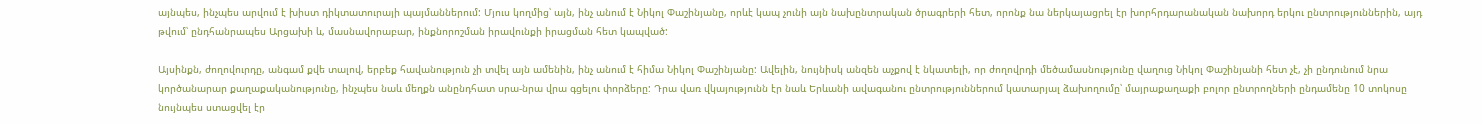այնպես, ինչպես արվում է խիստ դիկտատուրայի պայմաններում: Մյուս կողմից՝ այն, ինչ անում է Նիկոլ Փաշինյանը, որևէ կապ չունի այն նախընտրական ծրագրերի հետ, որոնք նա ներկայացրել էր խորհրդարանական նախորդ երկու ընտրություններին, այդ թվում՝ ընդհանրապես Արցախի և, մասնավորաբար, ինքնորոշման իրավունքի իրացման հետ կապված:

Այսինքն, ժողովուրդը, անգամ քվե տալով, երբեք հավանություն չի տվել այն ամենին, ինչ անում է հիմա Նիկոլ Փաշինյանը: Ավելին, նույնիսկ անզեն աչքով է նկատելի, որ ժողովրդի մեծամասնությունը վաղուց Նիկոլ Փաշինյանի հետ չէ, չի ընդունում նրա կործանարար քաղաքականությունը, ինչպես նաև մեղքն անընդհատ սրա-նրա վրա գցելու փորձերը: Դրա վառ վկայությունն էր նաև Երևանի ավագանու ընտրություններում կատարյալ ձախողումը՝ մայրաքաղաքի բոլոր ընտրողների ընդամենը 10 տոկոսը նույնպես ստացվել էր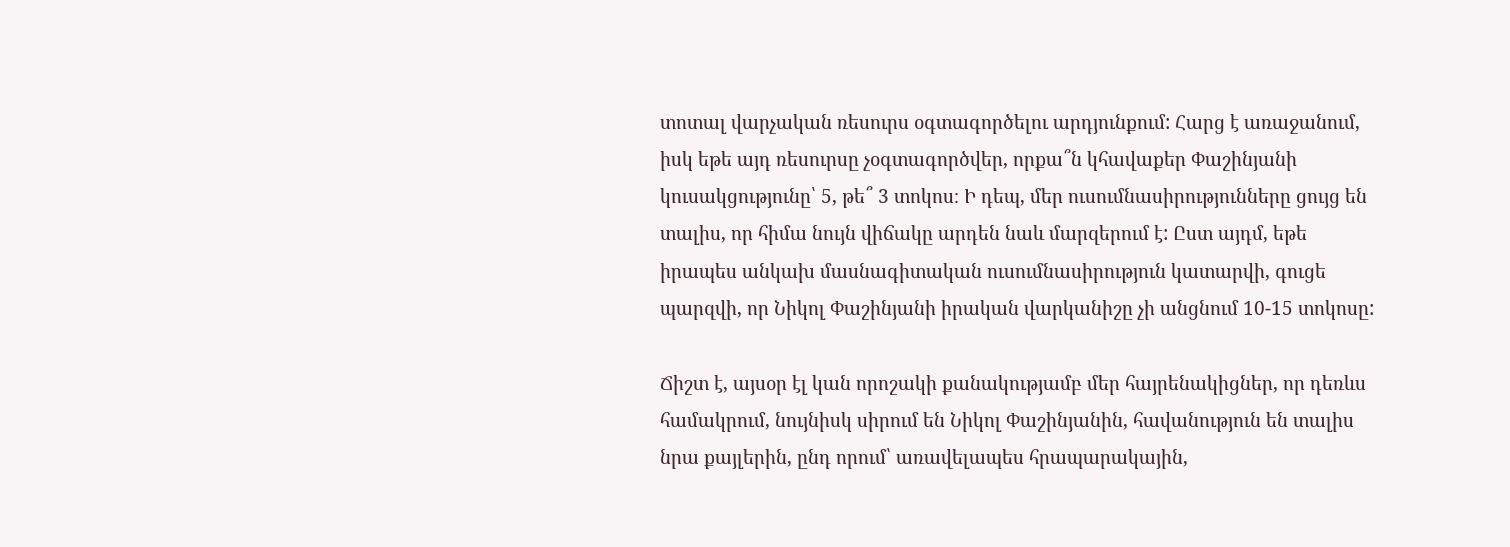տոտալ վարչական ռեսուրս օգտագործելու արդյունքում: Հարց է առաջանում, իսկ եթե այդ ռեսուրսը չօգտագործվեր, որքա՞ն կհավաքեր Փաշինյանի կուսակցությունը՝ 5, թե՞ 3 տոկոս։ Ի դեպ, մեր ուսումնասիրությունները ցույց են տալիս, որ հիմա նույն վիճակը արդեն նաև մարզերում է: Ըստ այդմ, եթե իրապես անկախ մասնագիտական ուսումնասիրություն կատարվի, գուցե պարզվի, որ Նիկոլ Փաշինյանի իրական վարկանիշը չի անցնում 10-15 տոկոսը:

Ճիշտ է, այսօր էլ կան որոշակի քանակությամբ մեր հայրենակիցներ, որ դեռևս համակրում, նույնիսկ սիրում են Նիկոլ Փաշինյանին, հավանություն են տալիս նրա քայլերին, ընդ որում՝ առավելապես հրապարակային,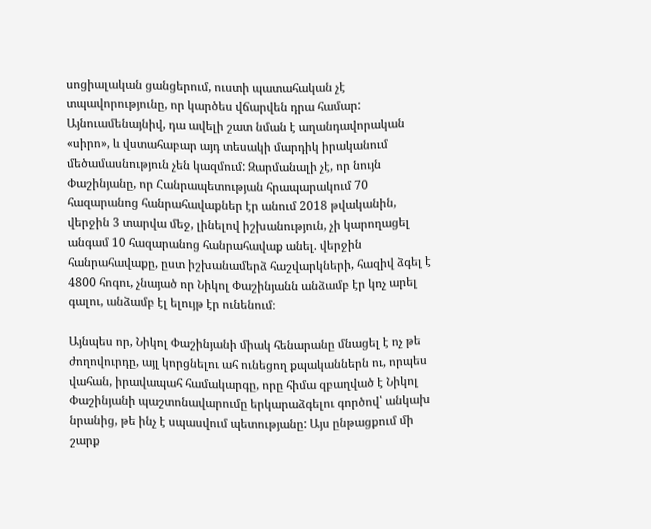սոցիալական ցանցերում, ուստի պատահական չէ տպավորությունը, որ կարծես վճարվեն դրա համար: Այնուամենայնիվ, դա ավելի շատ նման է աղանդավորական «սիրո», և վստահաբար այդ տեսակի մարդիկ իրականում մեծամասնություն չեն կազմում: Զարմանալի չէ, որ նույն Փաշինյանը, որ Հանրապետության հրապարակում 70 հազարանոց հանրահավաքներ էր անում 2018 թվականին, վերջին 3 տարվա մեջ, լինելով իշխանություն, չի կարողացել անգամ 10 հազարանոց հանրահավաք անել. վերջին հանրահավաքը, ըստ իշխանամերձ հաշվարկների, հազիվ ձգել է 4800 հոգու, չնայած որ Նիկոլ Փաշինյանն անձամբ էր կոչ արել գալու, անձամբ էլ ելույթ էր ունենում։

Այնպես որ, Նիկոլ Փաշինյանի միակ հենարանը մնացել է ոչ թե ժողովուրդը, այլ կորցնելու ահ ունեցող քպականներն ու, որպես վահան, իրավապահ համակարգը, որը հիմա զբաղված է Նիկոլ Փաշինյանի պաշտոնավարումը երկարաձգելու գործով՝ անկախ նրանից, թե ինչ է սպասվում պետությանը: Այս ընթացքում մի շարք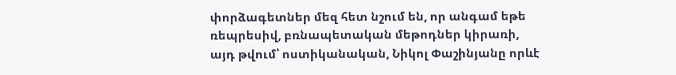փորձագետներ մեզ հետ նշում են, որ անգամ եթե ռեպրեսիվ, բռնապետական մեթոդներ կիրառի, այդ թվում՝ ոստիկանական, Նիկոլ Փաշինյանը որևէ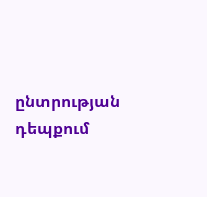ընտրության դեպքում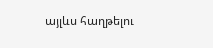այլևս հաղթելու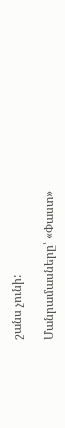շանս չունի:

Մանրամասները՝ «Փաստ»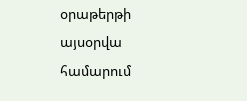օրաթերթի այսօրվա համարում